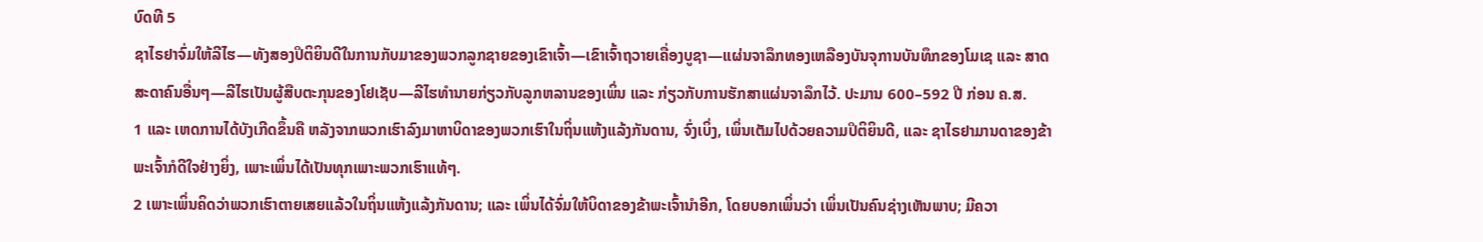ບົດທີ 5
ຊາໄຣຢາຈົ່ມໃຫ້ລີໄຮ—ທັງສອງປິຕິຍິນດີໃນການກັບມາຂອງພວກລູກຊາຍຂອງເຂົາເຈົ້າ—ເຂົາເຈົ້າຖວາຍເຄື່ອງບູຊາ—ແຜ່ນຈາລຶກທອງເຫລືອງບັນຈຸການບັນທຶກຂອງໂມເຊ ແລະ ສາດສະດາຄົນອື່ນໆ—ລີໄຮເປັນຜູ້ສືບຕະກຸນຂອງໂຢເຊັບ—ລີໄຮທຳນາຍກ່ຽວກັບລູກຫລານຂອງເພິ່ນ ແລະ ກ່ຽວກັບການຮັກສາແຜ່ນຈາລຶກໄວ້. ປະມານ 600–592 ປີ ກ່ອນ ຄ.ສ.
1 ແລະ ເຫດການໄດ້ບັງເກີດຂຶ້ນຄື ຫລັງຈາກພວກເຮົາລົງມາຫາບິດາຂອງພວກເຮົາໃນຖິ່ນແຫ້ງແລ້ງກັນດານ, ຈົ່ງເບິ່ງ, ເພິ່ນເຕັມໄປດ້ວຍຄວາມປິຕິຍິນດີ, ແລະ ຊາໄຣຢາມານດາຂອງຂ້າພະເຈົ້າກໍດີໃຈຢ່າງຍິ່ງ, ເພາະເພິ່ນໄດ້ເປັນທຸກເພາະພວກເຮົາແທ້ໆ.
2 ເພາະເພິ່ນຄິດວ່າພວກເຮົາຕາຍເສຍແລ້ວໃນຖິ່ນແຫ້ງແລ້ງກັນດານ; ແລະ ເພິ່ນໄດ້ຈົ່ມໃຫ້ບິດາຂອງຂ້າພະເຈົ້ານຳອີກ, ໂດຍບອກເພິ່ນວ່າ ເພິ່ນເປັນຄົນຊ່າງເຫັນພາບ; ມີຄວາ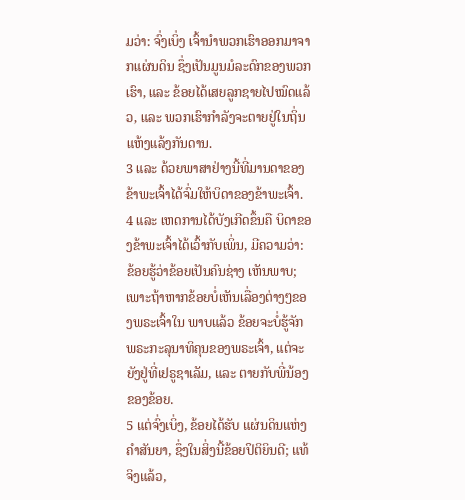ມວ່າ: ຈົ່ງເບິ່ງ ເຈົ້ານຳພວກເຮົາອອກມາຈາກແຜ່ນດິນ ຊຶ່ງເປັນມູນມໍລະດົກຂອງພວກເຮົາ, ແລະ ຂ້ອຍໄດ້ເສຍລູກຊາຍໄປໝົດແລ້ວ, ແລະ ພວກເຮົາກຳລັງຈະຕາຍຢູ່ໃນຖິ່ນແຫ້ງແລ້ງກັນດານ.
3 ແລະ ດ້ວຍພາສາຢ່າງນີ້ທີ່ມານດາຂອງຂ້າພະເຈົ້າໄດ້ຈົ່ມໃຫ້ບິດາຂອງຂ້າພະເຈົ້າ.
4 ແລະ ເຫດການໄດ້ບັງເກີດຂຶ້ນຄື ບິດາຂອງຂ້າພະເຈົ້າໄດ້ເວົ້າກັບເພິ່ນ, ມີຄວາມວ່າ: ຂ້ອຍຮູ້ວ່າຂ້ອຍເປັນຄົນຊ່າງ ເຫັນພາບ; ເພາະຖ້າຫາກຂ້ອຍບໍ່ເຫັນເລື່ອງຕ່າງໆຂອງພຣະເຈົ້າໃນ ພາບແລ້ວ ຂ້ອຍຈະບໍ່ຮູ້ຈັກພຣະກະລຸນາທິຄຸນຂອງພຣະເຈົ້າ, ແຕ່ຈະຍັງຢູ່ທີ່ເຢຣູຊາເລັມ, ແລະ ຕາຍກັບພີ່ນ້ອງຂອງຂ້ອຍ.
5 ແຕ່ຈົ່ງເບິ່ງ, ຂ້ອຍໄດ້ຮັບ ແຜ່ນດິນແຫ່ງຄຳສັນຍາ, ຊຶ່ງໃນສິ່ງນີ້ຂ້ອຍປິຕິຍິນດີ; ແທ້ຈິງແລ້ວ,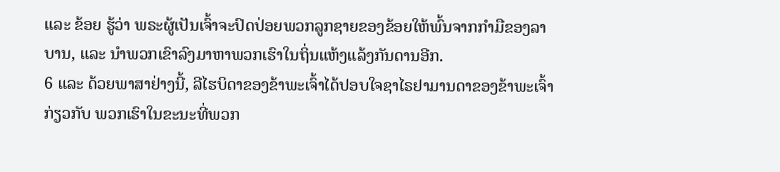ແລະ ຂ້ອຍ ຮູ້ວ່າ ພຣະຜູ້ເປັນເຈົ້າຈະປົດປ່ອຍພວກລູກຊາຍຂອງຂ້ອຍໃຫ້ພົ້ນຈາກກຳມືຂອງລາບານ, ແລະ ນຳພວກເຂົາລົງມາຫາພວກເຮົາໃນຖິ່ນແຫ້ງແລ້ງກັນດານອີກ.
6 ແລະ ດ້ວຍພາສາຢ່າງນີ້, ລີໄຮບິດາຂອງຂ້າພະເຈົ້າໄດ້ປອບໃຈຊາໄຣຢາມານດາຂອງຂ້າພະເຈົ້າກ່ຽວກັບ ພວກເຮົາໃນຂະນະທີ່ພວກ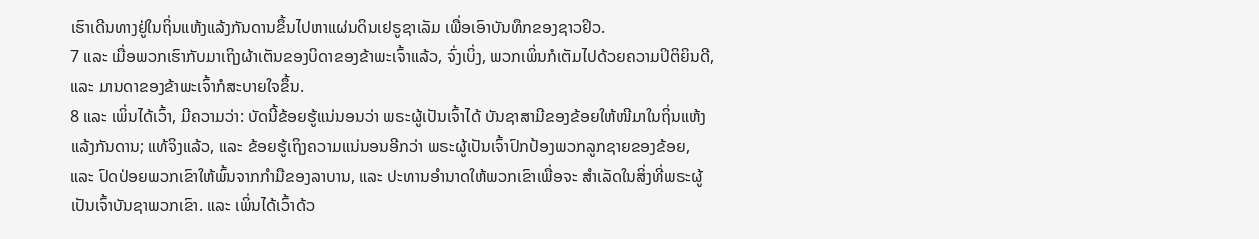ເຮົາເດີນທາງຢູ່ໃນຖິ່ນແຫ້ງແລ້ງກັນດານຂຶ້ນໄປຫາແຜ່ນດິນເຢຣູຊາເລັມ ເພື່ອເອົາບັນທຶກຂອງຊາວຢິວ.
7 ແລະ ເມື່ອພວກເຮົາກັບມາເຖິງຜ້າເຕັນຂອງບິດາຂອງຂ້າພະເຈົ້າແລ້ວ, ຈົ່ງເບິ່ງ, ພວກເພິ່ນກໍເຕັມໄປດ້ວຍຄວາມປິຕິຍິນດີ, ແລະ ມານດາຂອງຂ້າພະເຈົ້າກໍສະບາຍໃຈຂຶ້ນ.
8 ແລະ ເພິ່ນໄດ້ເວົ້າ, ມີຄວາມວ່າ: ບັດນີ້ຂ້ອຍຮູ້ແນ່ນອນວ່າ ພຣະຜູ້ເປັນເຈົ້າໄດ້ ບັນຊາສາມີຂອງຂ້ອຍໃຫ້ໜີມາໃນຖິ່ນແຫ້ງແລ້ງກັນດານ; ແທ້ຈິງແລ້ວ, ແລະ ຂ້ອຍຮູ້ເຖິງຄວາມແນ່ນອນອີກວ່າ ພຣະຜູ້ເປັນເຈົ້າປົກປ້ອງພວກລູກຊາຍຂອງຂ້ອຍ, ແລະ ປົດປ່ອຍພວກເຂົາໃຫ້ພົ້ນຈາກກຳມືຂອງລາບານ, ແລະ ປະທານອຳນາດໃຫ້ພວກເຂົາເພື່ອຈະ ສຳເລັດໃນສິ່ງທີ່ພຣະຜູ້ເປັນເຈົ້າບັນຊາພວກເຂົາ. ແລະ ເພິ່ນໄດ້ເວົ້າດ້ວ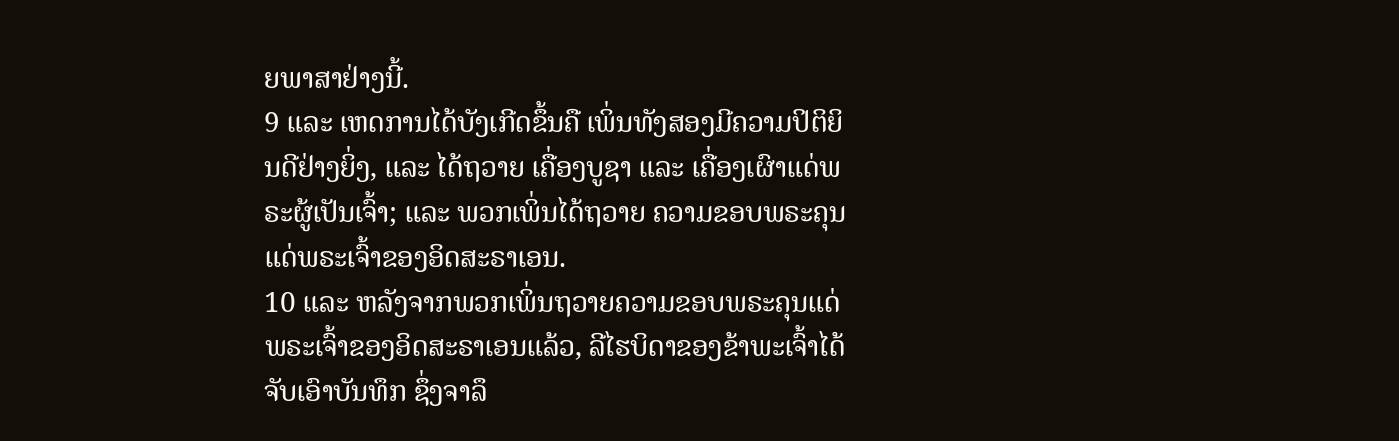ຍພາສາຢ່າງນີ້.
9 ແລະ ເຫດການໄດ້ບັງເກີດຂຶ້ນຄື ເພິ່ນທັງສອງມີຄວາມປິຕິຍິນດີຢ່າງຍິ່ງ, ແລະ ໄດ້ຖວາຍ ເຄື່ອງບູຊາ ແລະ ເຄື່ອງເຜົາແດ່ພຣະຜູ້ເປັນເຈົ້າ; ແລະ ພວກເພິ່ນໄດ້ຖວາຍ ຄວາມຂອບພຣະຄຸນແດ່ພຣະເຈົ້າຂອງອິດສະຣາເອນ.
10 ແລະ ຫລັງຈາກພວກເພິ່ນຖວາຍຄວາມຂອບພຣະຄຸນແດ່ພຣະເຈົ້າຂອງອິດສະຣາເອນແລ້ວ, ລີໄຮບິດາຂອງຂ້າພະເຈົ້າໄດ້ຈັບເອົາບັນທຶກ ຊຶ່ງຈາລຶ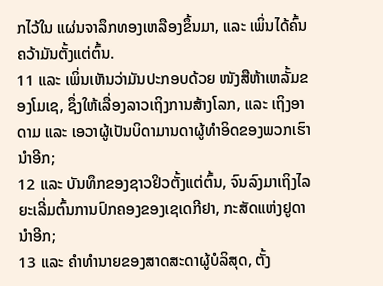ກໄວ້ໃນ ແຜ່ນຈາລຶກທອງເຫລືອງຂຶ້ນມາ, ແລະ ເພິ່ນໄດ້ຄົ້ນຄວ້າມັນຕັ້ງແຕ່ຕົ້ນ.
11 ແລະ ເພິ່ນເຫັນວ່າມັນປະກອບດ້ວຍ ໜັງສືຫ້າເຫລັ້ມຂອງໂມເຊ, ຊຶ່ງໃຫ້ເລື່ອງລາວເຖິງການສ້າງໂລກ, ແລະ ເຖິງອາດາມ ແລະ ເອວາຜູ້ເປັນບິດາມານດາຜູ້ທຳອິດຂອງພວກເຮົານຳອີກ;
12 ແລະ ບັນທຶກຂອງຊາວຢິວຕັ້ງແຕ່ຕົ້ນ, ຈົນລົງມາເຖິງໄລຍະເລີ່ມຕົ້ນການປົກຄອງຂອງເຊເດກີຢາ, ກະສັດແຫ່ງຢູດານຳອີກ;
13 ແລະ ຄຳທຳນາຍຂອງສາດສະດາຜູ້ບໍລິສຸດ, ຕັ້ງ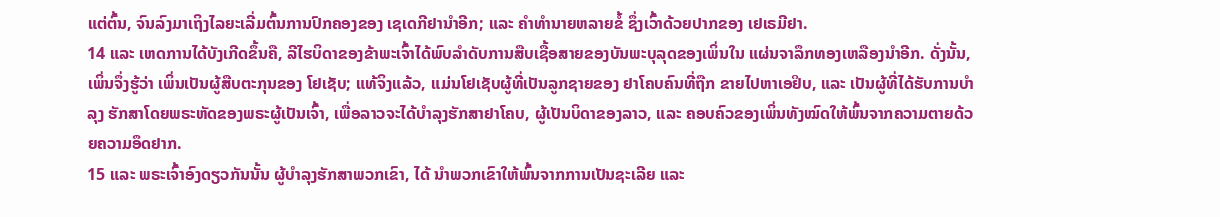ແຕ່ຕົ້ນ, ຈົນລົງມາເຖິງໄລຍະເລີ່ມຕົ້ນການປົກຄອງຂອງ ເຊເດກີຢານຳອີກ; ແລະ ຄຳທຳນາຍຫລາຍຂໍ້ ຊຶ່ງເວົ້າດ້ວຍປາກຂອງ ເຢເຣມີຢາ.
14 ແລະ ເຫດການໄດ້ບັງເກີດຂຶ້ນຄື, ລີໄຮບິດາຂອງຂ້າພະເຈົ້າໄດ້ພົບລຳດັບການສືບເຊື້ອສາຍຂອງບັນພະບຸລຸດຂອງເພິ່ນໃນ ແຜ່ນຈາລຶກທອງເຫລືອງນຳອີກ. ດັ່ງນັ້ນ, ເພິ່ນຈຶ່ງຮູ້ວ່າ ເພິ່ນເປັນຜູ້ສືບຕະກຸນຂອງ ໂຢເຊັບ; ແທ້ຈິງແລ້ວ, ແມ່ນໂຢເຊັບຜູ້ທີ່ເປັນລູກຊາຍຂອງ ຢາໂຄບຄົນທີ່ຖືກ ຂາຍໄປຫາເອຢິບ, ແລະ ເປັນຜູ້ທີ່ໄດ້ຮັບການບຳລຸງ ຮັກສາໂດຍພຣະຫັດຂອງພຣະຜູ້ເປັນເຈົ້າ, ເພື່ອລາວຈະໄດ້ບຳລຸງຮັກສາຢາໂຄບ, ຜູ້ເປັນບິດາຂອງລາວ, ແລະ ຄອບຄົວຂອງເພິ່ນທັງໝົດໃຫ້ພົ້ນຈາກຄວາມຕາຍດ້ວຍຄວາມອຶດຢາກ.
15 ແລະ ພຣະເຈົ້າອົງດຽວກັນນັ້ນ ຜູ້ບຳລຸງຮັກສາພວກເຂົາ, ໄດ້ ນຳພວກເຂົາໃຫ້ພົ້ນຈາກການເປັນຊະເລີຍ ແລະ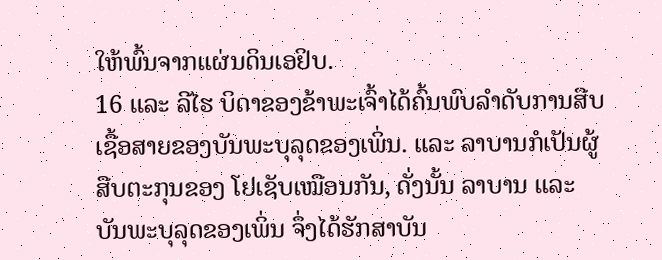ໃຫ້ພົ້ນຈາກແຜ່ນດິນເອຢິບ.
16 ແລະ ລີໄຮ ບິດາຂອງຂ້າພະເຈົ້າໄດ້ຄົ້ນພົບລຳດັບການສືບເຊື້ອສາຍຂອງບັນພະບຸລຸດຂອງເພິ່ນ. ແລະ ລາບານກໍເປັນຜູ້ສືບຕະກຸນຂອງ ໂຢເຊັບເໝືອນກັນ, ດັ່ງນັ້ນ ລາບານ ແລະ ບັນພະບຸລຸດຂອງເພິ່ນ ຈຶ່ງໄດ້ຮັກສາບັນ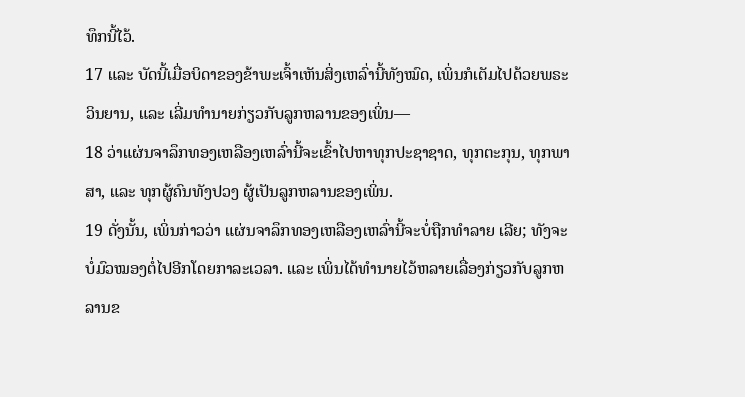ທຶກນີ້ໄວ້.
17 ແລະ ບັດນີ້ເມື່ອບິດາຂອງຂ້າພະເຈົ້າເຫັນສິ່ງເຫລົ່ານີ້ທັງໝົດ, ເພິ່ນກໍເຕັມໄປດ້ວຍພຣະວິນຍານ, ແລະ ເລີ່ມທຳນາຍກ່ຽວກັບລູກຫລານຂອງເພິ່ນ—
18 ວ່າແຜ່ນຈາລຶກທອງເຫລືອງເຫລົ່ານີ້ຈະເຂົ້າໄປຫາທຸກປະຊາຊາດ, ທຸກຕະກຸນ, ທຸກພາສາ, ແລະ ທຸກຜູ້ຄົນທັງປວງ ຜູ້ເປັນລູກຫລານຂອງເພິ່ນ.
19 ດັ່ງນັ້ນ, ເພິ່ນກ່າວວ່າ ແຜ່ນຈາລຶກທອງເຫລືອງເຫລົ່ານີ້ຈະບໍ່ຖືກທຳລາຍ ເລີຍ; ທັງຈະບໍ່ມົວໝອງຕໍ່ໄປອີກໂດຍກາລະເວລາ. ແລະ ເພິ່ນໄດ້ທຳນາຍໄວ້ຫລາຍເລື່ອງກ່ຽວກັບລູກຫລານຂ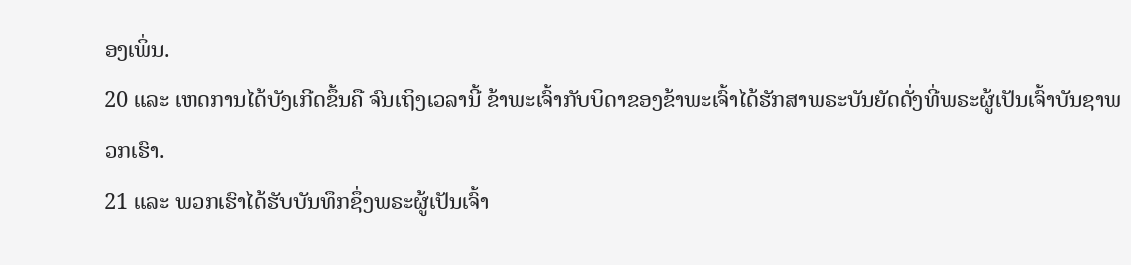ອງເພິ່ນ.
20 ແລະ ເຫດການໄດ້ບັງເກີດຂຶ້ນຄື ຈົນເຖິງເວລານີ້ ຂ້າພະເຈົ້າກັບບິດາຂອງຂ້າພະເຈົ້າໄດ້ຮັກສາພຣະບັນຍັດດັ່ງທີ່ພຣະຜູ້ເປັນເຈົ້າບັນຊາພວກເຮົາ.
21 ແລະ ພວກເຮົາໄດ້ຮັບບັນທຶກຊຶ່ງພຣະຜູ້ເປັນເຈົ້າ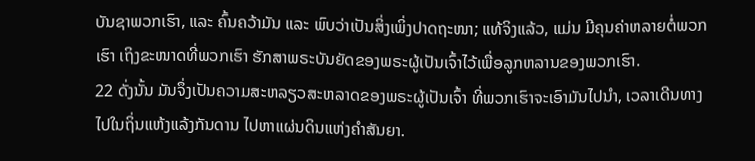ບັນຊາພວກເຮົາ, ແລະ ຄົ້ນຄວ້າມັນ ແລະ ພົບວ່າເປັນສິ່ງເພິ່ງປາດຖະໜາ; ແທ້ຈິງແລ້ວ, ແມ່ນ ມີຄຸນຄ່າຫລາຍຕໍ່ພວກເຮົາ ເຖິງຂະໜາດທີ່ພວກເຮົາ ຮັກສາພຣະບັນຍັດຂອງພຣະຜູ້ເປັນເຈົ້າໄວ້ເພື່ອລູກຫລານຂອງພວກເຮົາ.
22 ດັ່ງນັ້ນ ມັນຈຶ່ງເປັນຄວາມສະຫລຽວສະຫລາດຂອງພຣະຜູ້ເປັນເຈົ້າ ທີ່ພວກເຮົາຈະເອົາມັນໄປນຳ, ເວລາເດີນທາງໄປໃນຖິ່ນແຫ້ງແລ້ງກັນດານ ໄປຫາແຜ່ນດິນແຫ່ງຄຳສັນຍາ.